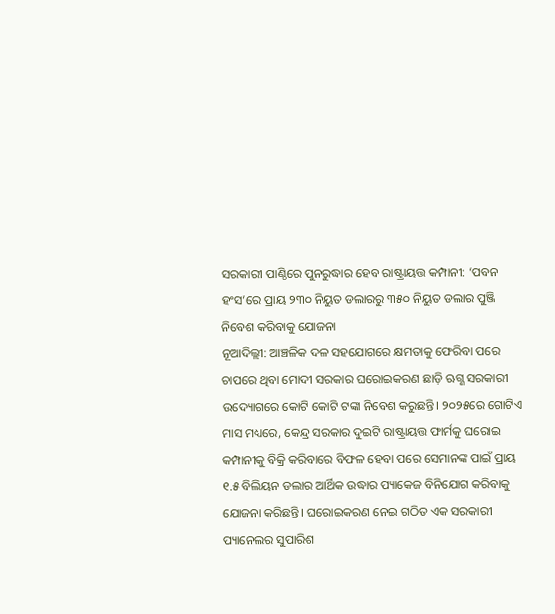ସରକାରୀ ପାଣ୍ଠିରେ ପୁନରୁଦ୍ଧାର ହେବ ରାଷ୍ଟ୍ରାୟତ୍ତ କମ୍ପାନୀ: ‘ପବନ ହଂସ’ରେ ପ୍ରାୟ ୨୩୦ ନିୟୁତ ଡଲାରରୁ ୩୫୦ ନିୟୁତ ଡଲାର ପୁଞ୍ଜି ନିବେଶ କରିବାକୁ ଯୋଜନା
ନୂଆଦିଲ୍ଲୀ: ଆଞ୍ଚଳିକ ଦଳ ସହଯୋଗରେ କ୍ଷମତାକୁ ଫେରିବା ପରେ ଚାପରେ ଥିବା ମୋଦୀ ସରକାର ଘରୋଇକରଣ ଛାଡ଼ି ଋଗ୍ଣ ସରକାରୀ ଉଦ୍ୟୋଗରେ କୋଟି କୋଟି ଟଙ୍କା ନିବେଶ କରୁଛନ୍ତି। ୨୦୨୫ରେ ଗୋଟିଏ ମାସ ମଧ୍ୟରେ, କେନ୍ଦ୍ର ସରକାର ଦୁଇଟି ରାଷ୍ଟ୍ରାୟତ୍ତ ଫାର୍ମକୁ ଘରୋଇ କମ୍ପାନୀକୁ ବିକ୍ରି କରିବାରେ ବିଫଳ ହେବା ପରେ ସେମାନଙ୍କ ପାଇଁ ପ୍ରାୟ ୧.୫ ବିଲିୟନ ଡଲାର ଆର୍ଥିକ ଉଦ୍ଧାର ପ୍ୟାକେଜ ବିନିଯୋଗ କରିବାକୁ ଯୋଜନା କରିଛନ୍ତି। ଘରୋଇକରଣ ନେଇ ଗଠିତ ଏକ ସରକାରୀ ପ୍ୟାନେଲର ସୁପାରିଶ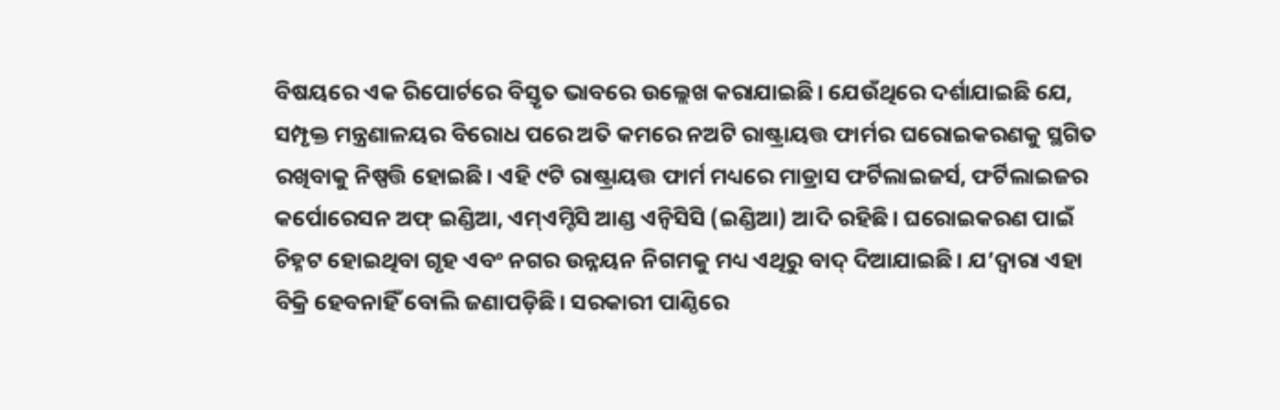ବିଷୟରେ ଏକ ରିପୋର୍ଟରେ ବିସ୍ତୃତ ଭାବରେ ଉଲ୍ଲେଖ କରାଯାଇଛି। ଯେଉଁଥିରେ ଦର୍ଶାଯାଇଛି ଯେ, ସମ୍ପୃକ୍ତ ମନ୍ତ୍ରଣାଳୟର ବିରୋଧ ପରେ ଅତି କମରେ ନଅଟି ରାଷ୍ଟ୍ରାୟତ୍ତ ଫାର୍ମର ଘରୋଇକରଣକୁ ସ୍ଥଗିତ ରଖିବାକୁ ନିଷ୍ପତ୍ତି ହୋଇଛି। ଏହି ୯ଟି ରାଷ୍ଟ୍ରାୟତ୍ତ ଫାର୍ମ ମଧ୍ୟରେ ମାଡ୍ରାସ ଫର୍ଟିଲାଇଜର୍ସ, ଫର୍ଟିଲାଇଜର କର୍ପୋରେସନ ଅଫ୍ ଇଣ୍ଡିଆ, ଏମ୍ଏମ୍ଟିସି ଆଣ୍ଡ ଏନ୍ବିସିସି (ଇଣ୍ଡିଆ) ଆଦି ରହିଛି। ଘରୋଇକରଣ ପାଇଁ ଚିହ୍ନଟ ହୋଇଥିବା ଗୃହ ଏବଂ ନଗର ଉନ୍ନୟନ ନିଗମକୁ ମଧ୍ୟ ଏଥିରୁ ବାଦ୍ ଦିଆଯାଇଛି। ଯ’ଦ୍ବାରା ଏହା ବିକ୍ରି ହେବନାହିଁ ବୋଲି ଜଣାପଡ଼ିଛି। ସରକାରୀ ପାଣ୍ଠିରେ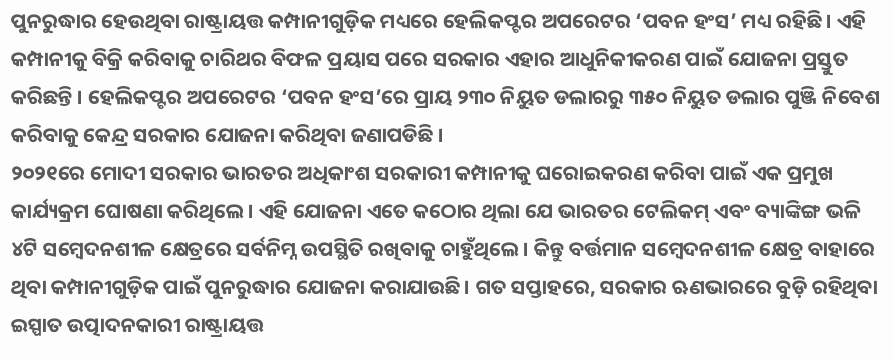ପୁନରୁଦ୍ଧାର ହେଉଥିବା ରାଷ୍ଟ୍ରାୟତ୍ତ କମ୍ପାନୀଗୁଡ଼ିକ ମଧ୍ୟରେ ହେଲିକପ୍ଟର ଅପରେଟର ‘ପବନ ହଂସ’ ମଧ୍ୟ ରହିଛି। ଏହି କମ୍ପାନୀକୁ ବିକ୍ରି କରିବାକୁ ଚାରିଥର ବିଫଳ ପ୍ରୟାସ ପରେ ସରକାର ଏହାର ଆଧୁନିକୀକରଣ ପାଇଁ ଯୋଜନା ପ୍ରସ୍ତୁତ କରିଛନ୍ତି । ହେଲିକପ୍ଟର ଅପରେଟର ‘ପବନ ହଂସ’ରେ ପ୍ରାୟ ୨୩୦ ନିୟୁତ ଡଲାରରୁ ୩୫୦ ନିୟୁତ ଡଲାର ପୁଞ୍ଜି ନିବେଶ କରିବାକୁ କେନ୍ଦ୍ର ସରକାର ଯୋଜନା କରିଥିବା ଜଣାପଡିଛି ।
୨୦୨୧ରେ ମୋଦୀ ସରକାର ଭାରତର ଅଧିକାଂଶ ସରକାରୀ କମ୍ପାନୀକୁ ଘରୋଇକରଣ କରିବା ପାଇଁ ଏକ ପ୍ରମୁଖ କାର୍ଯ୍ୟକ୍ରମ ଘୋଷଣା କରିଥିଲେ। ଏହି ଯୋଜନା ଏତେ କଠୋର ଥିଲା ଯେ ଭାରତର ଟେଲିକମ୍ ଏବଂ ବ୍ୟାଙ୍କିଙ୍ଗ ଭଳି ୪ଟି ସମ୍ବେଦନଶୀଳ କ୍ଷେତ୍ରରେ ସର୍ବନିମ୍ନ ଉପସ୍ଥିତି ରଖିବାକୁ ଚାହୁଁଥିଲେ। କିନ୍ତୁ ବର୍ତ୍ତମାନ ସମ୍ବେଦନଶୀଳ କ୍ଷେତ୍ର ବାହାରେ ଥିବା କମ୍ପାନୀଗୁଡ଼ିକ ପାଇଁ ପୁନରୁଦ୍ଧାର ଯୋଜନା କରାଯାଉଛି। ଗତ ସପ୍ତାହରେ, ସରକାର ଋଣଭାରରେ ବୁଡ଼ି ରହିଥିବା ଇସ୍ପାତ ଉତ୍ପାଦନକାରୀ ରାଷ୍ଟ୍ରାୟତ୍ତ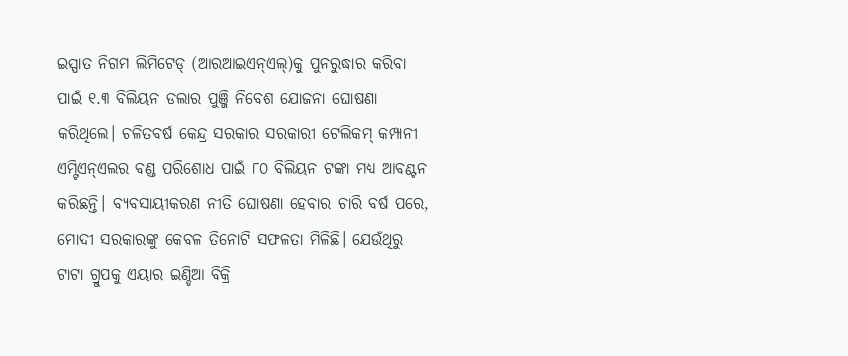ଇସ୍ପାତ ନିଗମ ଲିମିଟେଡ୍ (ଆରଆଇଏନ୍ଏଲ୍)କୁ ପୁନରୁଦ୍ଧାର କରିବା ପାଇଁ ୧.୩ ବିଲିୟନ ଡଲାର ପୁଞ୍ଜି ନିବେଶ ଯୋଜନା ଘୋଷଣା କରିଥିଲେ। ଚଳିତବର୍ଷ କେନ୍ଦ୍ର ସରକାର ସରକାରୀ ଟେଲିକମ୍ କମ୍ପାନୀ ଏମ୍ଟିଏନ୍ଏଲର ବଣ୍ଡ ପରିଶୋଧ ପାଇଁ ୮୦ ବିଲିୟନ ଟଙ୍କା ମଧ୍ୟ ଆବଣ୍ଟନ କରିଛନ୍ତି। ବ୍ୟବସାୟୀକରଣ ନୀତି ଘୋଷଣା ହେବାର ଚାରି ବର୍ଷ ପରେ, ମୋଦୀ ସରକାରଙ୍କୁ କେବଳ ତିନୋଟି ସଫଳତା ମିଳିଛି। ଯେଉଁଥିରୁ ଟାଟା ଗ୍ରୁପକୁ ଏୟାର ଇଣ୍ଡିଆ ବିକ୍ରି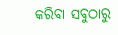କରିବା ସବୁଠାରୁ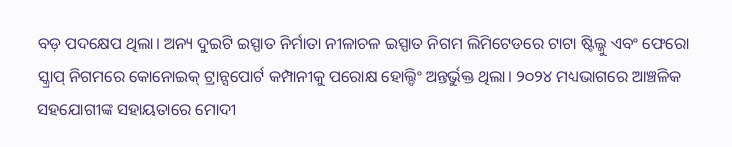ବଡ଼ ପଦକ୍ଷେପ ଥିଲା। ଅନ୍ୟ ଦୁଇଟି ଇସ୍ପାତ ନିର୍ମାତା ନୀଳାଚଳ ଇସ୍ପାତ ନିଗମ ଲିମିଟେଡରେ ଟାଟା ଷ୍ଟିଲ୍କୁ ଏବଂ ଫେରୋ ସ୍କ୍ରାପ୍ ନିଗମରେ କୋନୋଇକ୍ ଟ୍ରାନ୍ସପୋର୍ଟ କମ୍ପାନୀକୁ ପରୋକ୍ଷ ହୋଲ୍ଡିଂ ଅନ୍ତର୍ଭୁକ୍ତ ଥିଲା। ୨୦୨୪ ମଧ୍ୟଭାଗରେ ଆଞ୍ଚଳିକ ସହଯୋଗୀଙ୍କ ସହାୟତାରେ ମୋଦୀ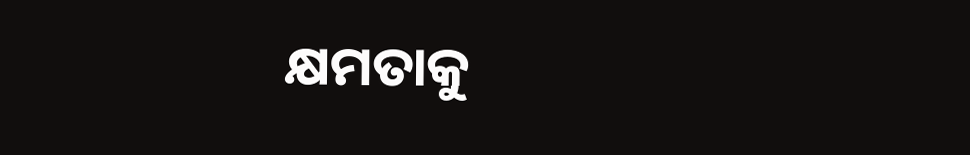କ୍ଷମତାକୁ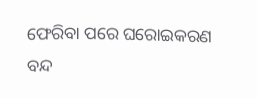ଫେରିବା ପରେ ଘରୋଇକରଣ ବନ୍ଦ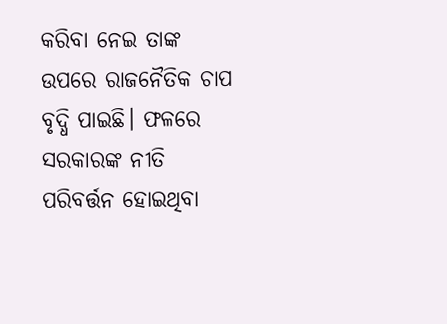କରିବା ନେଇ ତାଙ୍କ ଉପରେ ରାଜନୈତିକ ଚାପ ବୃଦ୍ଧି ପାଇଛି। ଫଳରେ ସରକାରଙ୍କ ନୀତି ପରିବର୍ତ୍ତନ ହୋଇଥିବା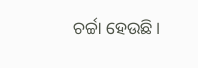ଚର୍ଚ୍ଚା ହେଉଛି।